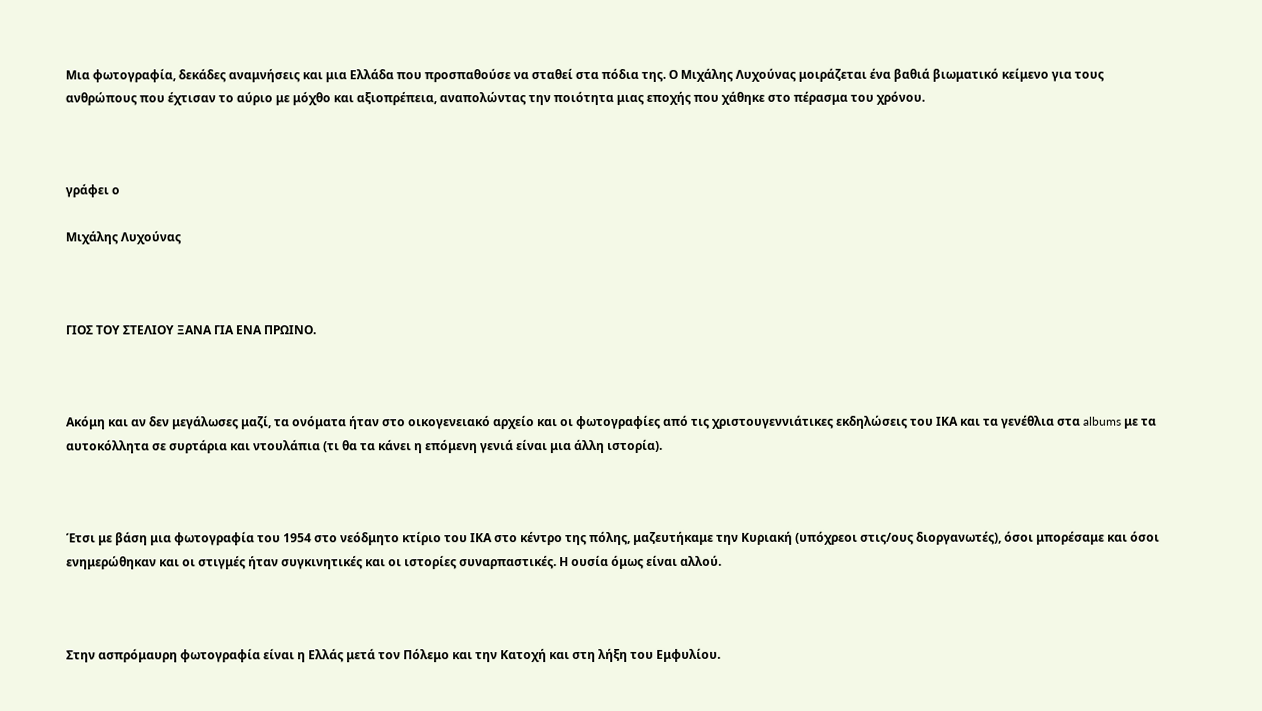Μια φωτογραφία, δεκάδες αναμνήσεις και μια Ελλάδα που προσπαθούσε να σταθεί στα πόδια της. Ο Μιχάλης Λυχούνας μοιράζεται ένα βαθιά βιωματικό κείμενο για τους ανθρώπους που έχτισαν το αύριο με μόχθο και αξιοπρέπεια, αναπολώντας την ποιότητα μιας εποχής που χάθηκε στο πέρασμα του χρόνου.



γράφει ο

Μιχάλης Λυχούνας



ΓΙΟΣ ΤΟΥ ΣΤΕΛΙΟΥ ΞΑΝΑ ΓΙΑ ΕΝΑ ΠΡΩΙΝΟ.



Ακόμη και αν δεν μεγάλωσες μαζί, τα ονόματα ήταν στο οικογενειακό αρχείο και οι φωτογραφίες από τις χριστουγεννιάτικες εκδηλώσεις του ΙΚΑ και τα γενέθλια στα albums με τα αυτοκόλλητα σε συρτάρια και ντουλάπια (τι θα τα κάνει η επόμενη γενιά είναι μια άλλη ιστορία).



Έτσι με βάση μια φωτογραφία του 1954 στο νεόδμητο κτίριο του ΙΚΑ στο κέντρο της πόλης, μαζευτήκαμε την Κυριακή (υπόχρεοι στις/ους διοργανωτές), όσοι μπορέσαμε και όσοι ενημερώθηκαν και οι στιγμές ήταν συγκινητικές και οι ιστορίες συναρπαστικές. Η ουσία όμως είναι αλλού.



Στην ασπρόμαυρη φωτογραφία είναι η Ελλάς μετά τον Πόλεμο και την Κατοχή και στη λήξη του Εμφυλίου.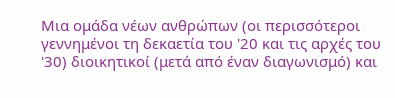Μια ομάδα νέων ανθρώπων (οι περισσότεροι γεννημένοι τη δεκαετία του '20 και τις αρχές του '30) διοικητικοί (μετά από έναν διαγωνισμό) και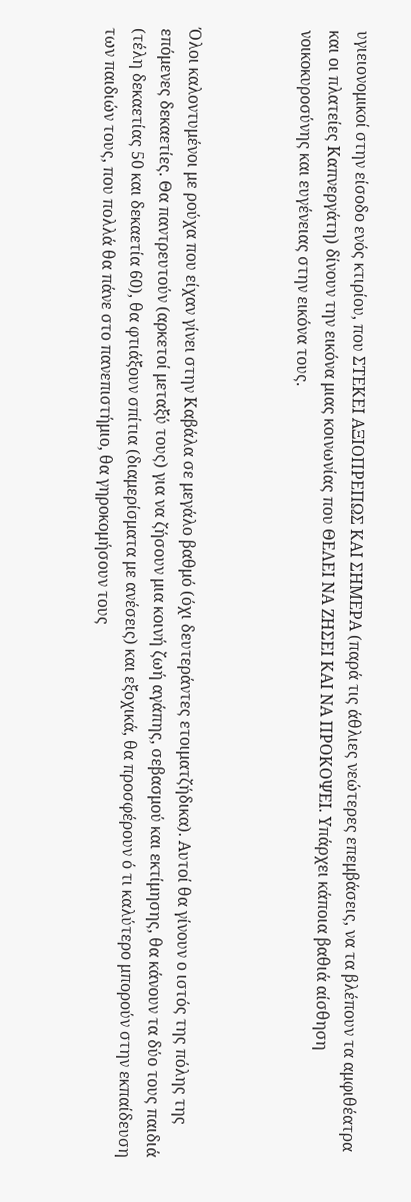υγιειονομικοί στην είσοδο ενός κτιρίου, που ΣΤΕΚΕΙ ΑΞΙΟΠΡΕΠΩΣ ΚΑΙ ΣΗΜΕΡΑ (παρά τις άθλιες νεώτερες επεμβάσεις, να τα βλέπουν τα αμφιθέατρα και οι πλατείες Καπνεργάτη) δίνουν την εικόνα μιας κοινωνίας που ΘΕΛΕΙ ΝΑ ΖΗΣΕΙ ΚΑΙ ΝΑ ΠΡΟΚΟΨΕΙ. Υπάρχει κάποια βαθιά αίσθηση νοικοκυροσύνης και ευγένειας στην εικόνα τους.



Όλοι καλοντυμένοι με ρούχα που είχαν γίνει στην Καβάλα σε μεγάλο βαθμό (όχι δευτεράντες ετοιματζήδικα). Αυτοί θα γίνουν ο ιστός της πόλης της επόμενες δεκαετίες. Θα παντρευτούν (αρκετοί μεταξύ τους) για να ζήσουν μια κοινή ζωή αγάπης, σεβασμού και εκτίμησης, θα κάνουν τα δύο τους παιδιά (τέλη δεκαετίας 50 και δεκαετία 60), θα φτιάξουν σπίτια (διαμερίσματα με ανέσεις) και εξοχικά, θα προσφέρουν ό τι καλύτερο μπορούν στην εκπαίδευση των παιδιών τους, που πολλά θα πάνε στο πανεπιστήμιο, θα γηροκομήσουν τους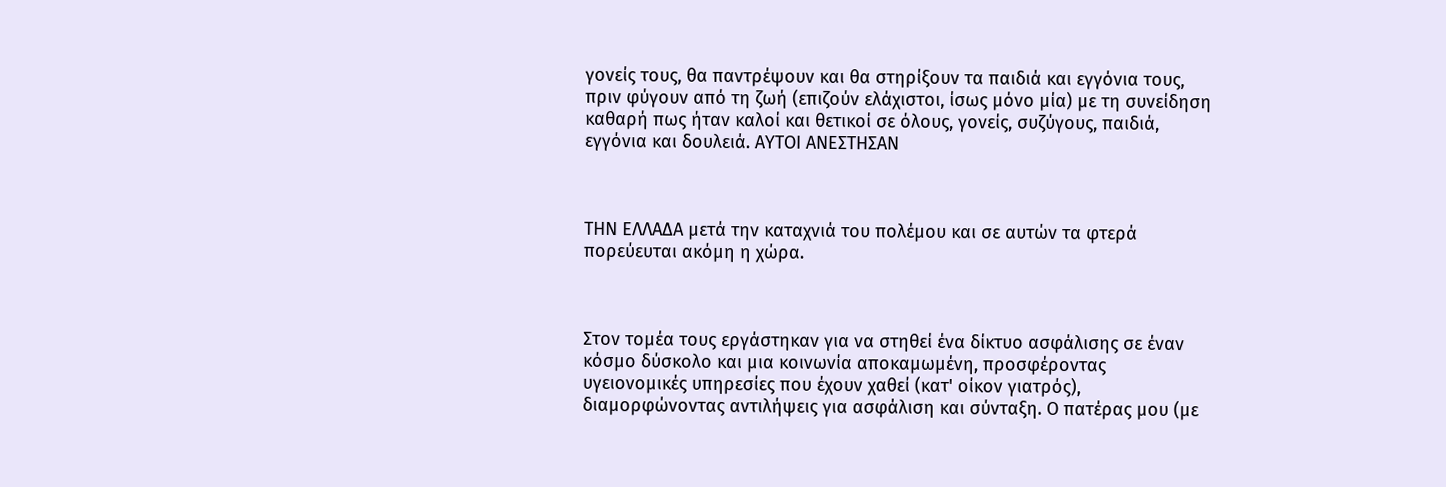γονείς τους, θα παντρέψουν και θα στηρίξουν τα παιδιά και εγγόνια τους, πριν φύγουν από τη ζωή (επιζούν ελάχιστοι, ίσως μόνο μία) με τη συνείδηση καθαρή πως ήταν καλοί και θετικοί σε όλους, γονείς, συζύγους, παιδιά, εγγόνια και δουλειά. ΑΥΤΟΙ ΑΝΕΣΤΗΣΑΝ



ΤΗΝ ΕΛΛΑΔΑ μετά την καταχνιά του πολέμου και σε αυτών τα φτερά πορεύευται ακόμη η χώρα.



Στον τομέα τους εργάστηκαν για να στηθεί ένα δίκτυο ασφάλισης σε έναν κόσμο δύσκολο και μια κοινωνία αποκαμωμένη, προσφέροντας υγειονομικές υπηρεσίες που έχουν χαθεί (κατ' οίκον γιατρός), διαμορφώνοντας αντιλήψεις για ασφάλιση και σύνταξη. Ο πατέρας μου (με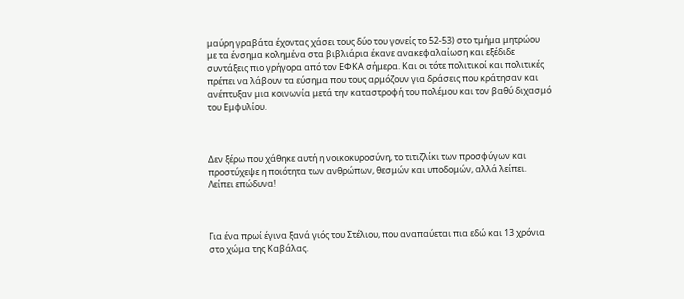μαύρη γραβάτα έχοντας χάσει τους δύο του γονείς το 52-53) στο τμήμα μητρώου με τα ένσημα κολημένα στα βιβλιάρια έκανε ανακεφαλαίωση και εξέδιδε συντάξεις πιο γρήγορα από τον ΕΦΚΑ σήμερα. Και οι τότε πολιτικοί και πολιτικές πρέπει να λάβουν τα εύσημα που τους αρμόζουν για δράσεις που κράτησαν και ανέπτυξαν μια κοινωνία μετά την καταστροφή του πολέμου και τον βαθύ διχασμό του Εμφυλίου.



Δεν ξέρω που χάθηκε αυτή η νοικοκυροσύνη, το τιτιζλίκι των προσφύγων και προστύχεψε η ποιότητα των ανθρώπων, θεσμών και υποδομών, αλλά λείπει. Λείπει επώδυνα!



Για ένα πρωί έγινα ξανά γιός του Στέλιου, που αναπαύεται πια εδώ και 13 χρόνια στο χώμα της Καβάλας.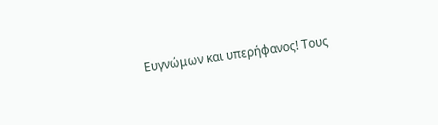Ευγνώμων και υπερήφανος! Τους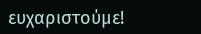ευχαριστούμε!